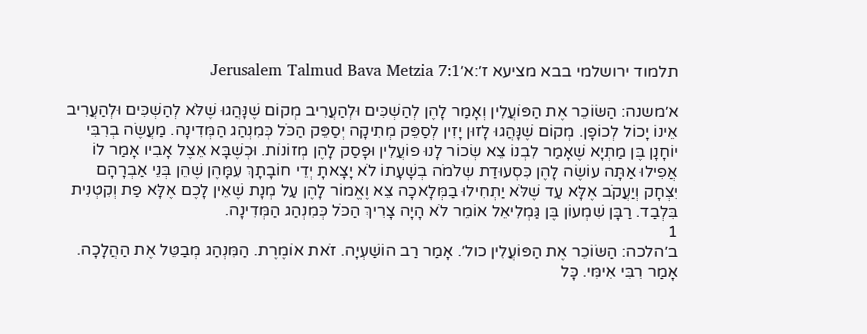תלמוד ירושלמי בבא מציעא ז׳:א׳Jerusalem Talmud Bava Metzia 7:1

א׳משנה: הַשּׂוֹכֵר אֶת הַפּוֹעֲלִין וְאָמַר לָהֶן לְהַשְׁכִּים וּלְהַעֲרִיב מְקוֹם שֶׁנָּהֲגוּ שֶׁלֹּא לְהַשְׁכִּים וּלְהַעֲרִיב אֵינוֹ יָכוֹל לְכוֹפָן. מְקוֹם שֶׁנָּהֲגוּ לָזוּן יָזִין לְסַפֵּק מְתִיקָה יְסַפֵּק הַכֹּל כְּמִנְהַג הַמְּדִינָה. מַעֲשֶׂה בְרִבִּי יוֹחָנָן בֶּן מַתְיָא שֶׁאָמַר לִבְנוֹ צֵא שְׂכוֹר לָנוּ פוֹעֲלִין וּפָסַק לָהֶן מְזוֹנוֹת. וּכְשֶׁבָּא אֵצֶל אָבִיו אָמַר לוֹ אֲפִילוּ אַתָּה עוֹשֶׂה לָהֶן כִּסְעוּדַת שְלֹמֹה בְשָׁעָתוֹ לֹא יָצָאתָ יְדֵי חוֹבָתָךְ עִמָּהֶן שֶׁהֵן בְּנֵי אַבְרָהָם יִצְחָק וְיַעֲקֹב אֶלָּא עַד שֶׁלֹּא יַתְחִילוּ בַמְּלָאכָה צֵא וֶאֱמוֹר לָהֶן עַל מְנָת שֶׁאֵין לָכֶם אֶלָּא פַת וְקִטְנִית בִּלְבַד. רַבָּן שִׁמְעוֹן בֶּן גַּמְלִיאֵל אוֹמֵר לֹא הָיָה צָרִיךְ הַכֹּל כְּמִנְהַג הַמְּדִינָה.
1
ב׳הלכה: הַשּׂוֹכֵר אֶת הַפּוֹעֲלִין כול׳. אָמַר רַב הוֹשַׁעְיָה. זֹאת אוֹמֶרֶת. הַמִּנְהַג מְבַטֵּל אֶת הַהֲלָכָה. אָמַר רִבִּי אִימִּי. כָּל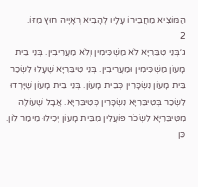הַמּוֹצִיא מֵחֲבֵירוֹ עָלָיו לְהָבִיא רְאָיָיה חוּץ מִזּוֹ.
2
ג׳בְּנֵי טִבֵּרִיָּא לֹא מַשְׁכִּימִין וְלֹא מַעֲרִיבִין. בְּנֵי בֵית מָעוֹן מַשְׁכִּימִין וּמַעֲרִיבִין. בְּנֵי טִיבֵּרִיָּא שֶׁעָלוּ לִשְׂכַר בֵּית מָעוֹן נִשְׂכָּרִין כְּבֵית מָעוֹן. בְּנֵי בֵית מָעוֹן שֶׁיָּרְדוּ לִשְׂכַר בְּטִיבֵּרִיָּא נִשְׂכָּרִין כְּטִיבֵּרִיָּא. אֲבָל שֶׁעוֹלֶה מִטִּיבֵּרִיָּא לִשְׂכֹר פּוֹעֲלִין מִבֵּית מָעוֹן יְכִילוּ מֵימַר לוֹן. כֵּן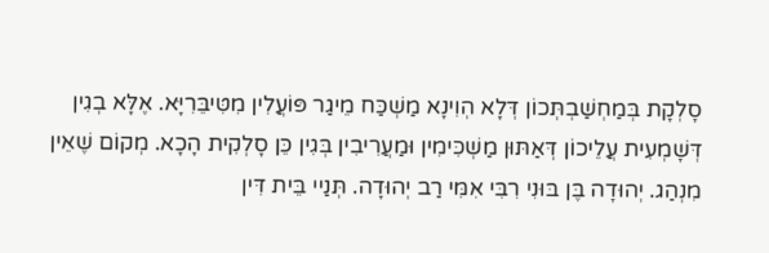סָלְקָת בְּמַחְשַׁבְתְּכוֹן דְּלָא הְוִינָא מַשְׁכַּח מֵיגַר פּוֹעֲלִין מִטִּיבֵּרִיָּא. אֶלָּא בְגִין דְּשָׁמְעִית עֲלֵיכוֹן דְּאַתּוּן מַשְׁכִּימִין וּמַעֲרִיבִין בְּגִין כֵּן סָלְקִית הָכָא. מְקוֹם שֶׁאֵין מִנְהַג. יְהוּדָה בֶּן בּוּנִי רִבִּי אִמִּי רַב יְהוּדָה. תְּנַיי בֵּית דִּין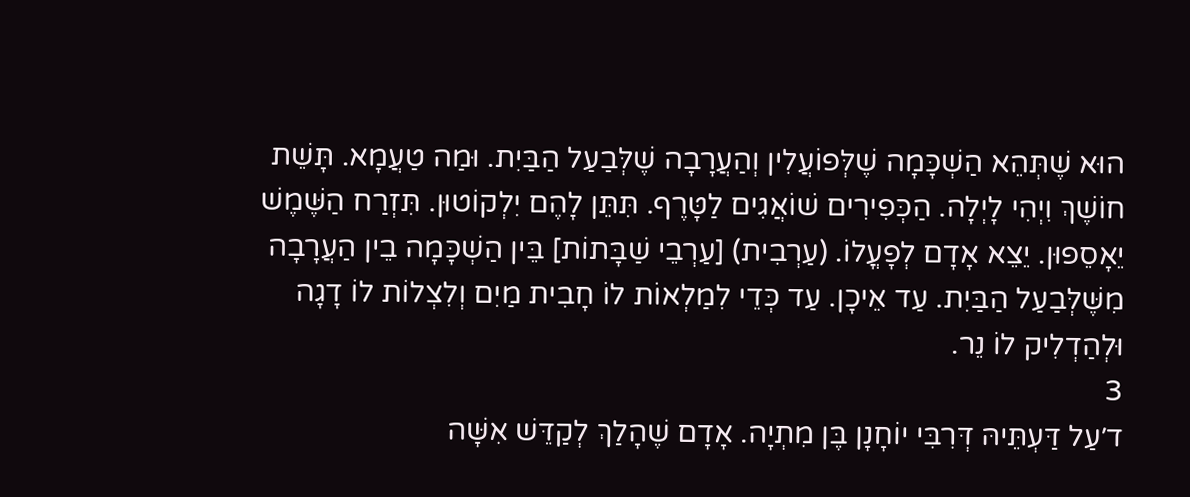הוּא שֶׁתְּהֵא הַשְׁכָּמָה שֶׁלְּפוֹעֲלִין וְהַעֲרָבָה שֶׁלְּבַעַל הַבַּיִת. וּמַה טַעֲמָא. תָּשֵׁת חוֹשֶׁךְ וִיְהִי לָיְלָה. הַכְּפִירִים שׁוֹאֲגִים לַטָּרֶף. תִּתֵּן לָהֶם יִלְקוֹטוּן. תִּזְרַח הַשֶּׁמֶשׁ יֵאָסֵפוּן. יֵצֵא אָדָם לְפָעֳלוֹ. (עַרְבִית) [עַרְבֵי שַׁבָּתוֹת] בֵּין הַשְׁכָּמָה בֵין הַעֲרָבָה מִשֶּׁלְּבַעַל הַבַּיִת. עַד אֵיכָן. עַד כְּדֵי לִמַלְאוֹת לוֹ חָבִית מַיִם וְלִצְלוֹת לוֹ דָגָה וּלְהַדְלִיק לוֹ נֵר.
3
ד׳עַל דַּעְתֵּיהּ דְּרִבִּי יוֹחָנָן בֶּן מִתְיָה. אָדָם שֶׁהָלַךְ לְקַדֵּשׁ אִשָּׁה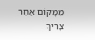מִמָּקוֹם אַחֵר צָרִיךְ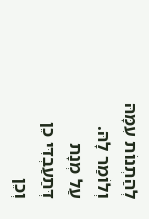לְהַתְנוֹת עִמָּהּ וְלוֹמַר לָהּ. עַל מְנָת דְּתַעַבְדִּי כֵן וְכֵן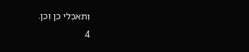וְתֹאכְלִי כֵן וְכֵן.
4